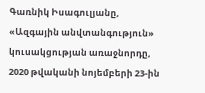Գառնիկ Իսագուլյանը, «Ազգային անվտանգություն» կուսակցության առաջնորդը, 2020 թվականի նոյեմբերի 23-ին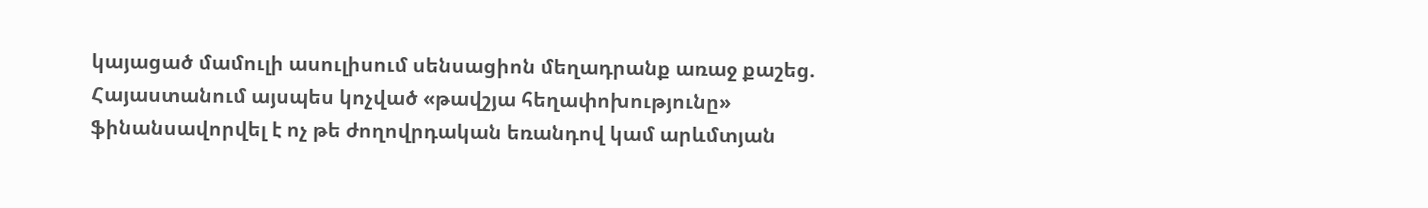կայացած մամուլի ասուլիսում սենսացիոն մեղադրանք առաջ քաշեց. Հայաստանում այսպես կոչված «թավշյա հեղափոխությունը» ֆինանսավորվել է ոչ թե ժողովրդական եռանդով կամ արևմտյան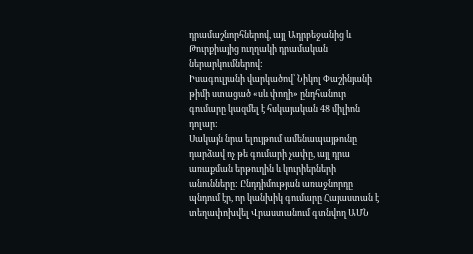դրամաշնորհներով, այլ Ադրբեջանից և Թուրքիայից ուղղակի դրամական ներարկումներով:
Իսագուլյանի վարկածով՝ Նիկոլ Փաշինյանի թիմի ստացած «սև փողի» ընդհանուր գումարը կազմել է հսկայական 48 միլիոն դոլար:
Սակայն նրա ելույթում ամենապայթունը դարձավ ոչ թե գումարի չափը, այլ դրա առաքման երթուղին և կուրիերների անունները: Ընդդիմության առաջնորդը պնդում էր, որ կանխիկ գումարը Հայաստան է տեղափոխվել Վրաստանում գտնվող ԱՄՆ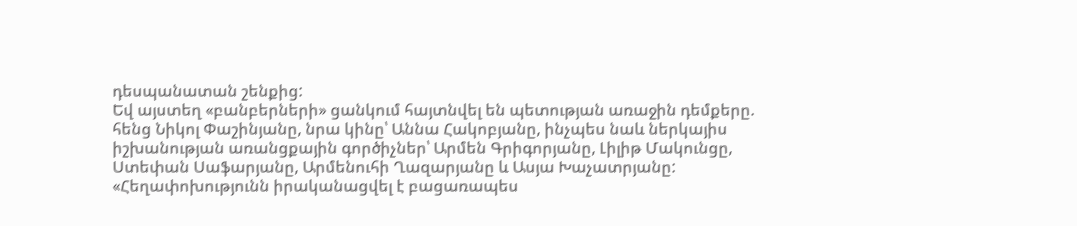դեսպանատան շենքից:
Եվ այստեղ «բանբերների» ցանկում հայտնվել են պետության առաջին դեմքերը. հենց Նիկոլ Փաշինյանը, նրա կինը՝ Աննա Հակոբյանը, ինչպես նաև ներկայիս իշխանության առանցքային գործիչներ՝ Արմեն Գրիգորյանը, Լիլիթ Մակունցը, Ստեփան Սաֆարյանը, Արմենուհի Ղազարյանը և Ասյա Խաչատրյանը:
«Հեղափոխությունն իրականացվել է բացառապես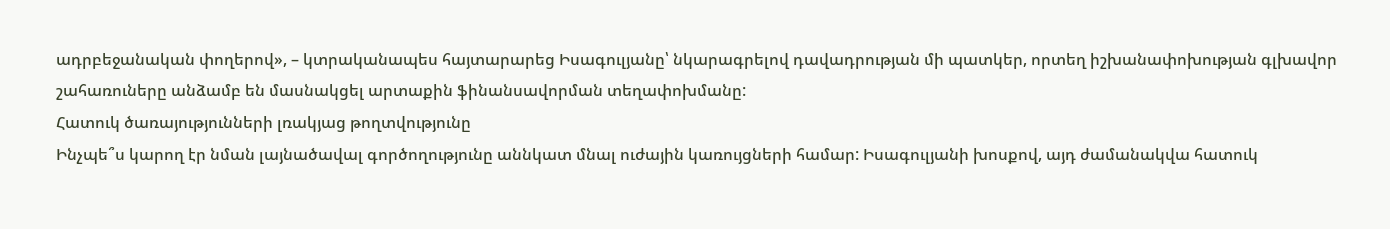ադրբեջանական փողերով», – կտրականապես հայտարարեց Իսագուլյանը՝ նկարագրելով դավադրության մի պատկեր, որտեղ իշխանափոխության գլխավոր շահառուները անձամբ են մասնակցել արտաքին ֆինանսավորման տեղափոխմանը:
Հատուկ ծառայությունների լռակյաց թողտվությունը
Ինչպե՞ս կարող էր նման լայնածավալ գործողությունը աննկատ մնալ ուժային կառույցների համար: Իսագուլյանի խոսքով, այդ ժամանակվա հատուկ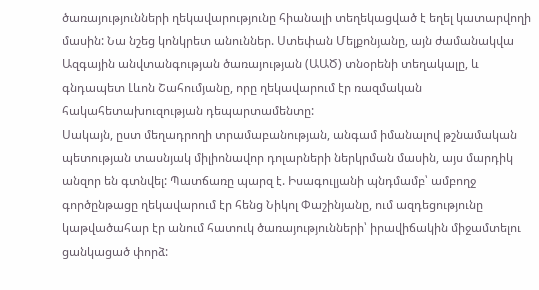ծառայությունների ղեկավարությունը հիանալի տեղեկացված է եղել կատարվողի մասին: Նա նշեց կոնկրետ անուններ. Ստեփան Մելքոնյանը, այն ժամանակվա Ազգային անվտանգության ծառայության (ԱԱԾ) տնօրենի տեղակալը, և գնդապետ Լևոն Շահումյանը, որը ղեկավարում էր ռազմական հակահետախուզության դեպարտամենտը:
Սակայն, ըստ մեղադրողի տրամաբանության, անգամ իմանալով թշնամական պետության տասնյակ միլիոնավոր դոլարների ներկրման մասին, այս մարդիկ անզոր են գտնվել: Պատճառը պարզ է. Իսագուլյանի պնդմամբ՝ ամբողջ գործընթացը ղեկավարում էր հենց Նիկոլ Փաշինյանը, ում ազդեցությունը կաթվածահար էր անում հատուկ ծառայությունների՝ իրավիճակին միջամտելու ցանկացած փորձ: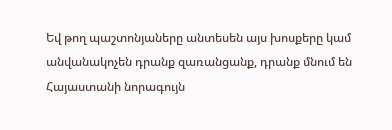Եվ թող պաշտոնյաները անտեսեն այս խոսքերը կամ անվանակոչեն դրանք զառանցանք, դրանք մնում են Հայաստանի նորագույն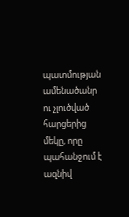պատմության ամենածանր ու չլուծված հարցերից մեկը, որը պահանջում է ազնիվ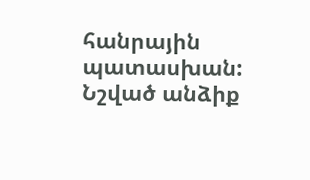հանրային պատասխան:
Նշված անձիք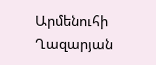Արմենուհի Ղազարյան